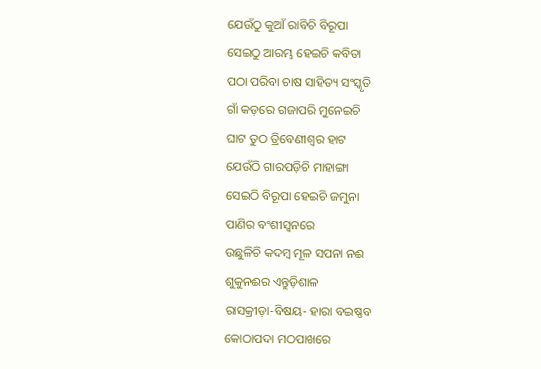ଯେଉଁଠୁ କୁଆଁ ରାବିଚି ବିରୂପା
ସେଇଠୁ ଆରମ୍ଭ ହେଇଚି କବିତା
ପଠା ପରିବା ଚାଷ ସାହିତ୍ୟ ସଂସ୍କୃତି
ଗାଁ କଡ଼ରେ ଗଜାପରି ମୁନେଇଚି
ଘାଟ ତୁଠ ତ୍ରିବେଣୀଶ୍ୱର ହାଟ
ଯେଉଁଠି ଗାରପଡ଼ିଚି ମାହାଙ୍ଗା
ସେଇଠି ବିରୂପା ହେଇଚି ଜମୁନା
ପାଣିର ବଂଶୀସ୍ୱନରେ
ଉଛୁଳିଚି କଦମ୍ୱ ମୂଳ ସପନା ନଈ
ଶୁକୁନଈର ଏନ୍ତୁଡ଼ିଶାଳ
ରାସକ୍ରୀଡ଼ା-ବିଷୟ- ହାରା ବଇଷ୍ଣବ
କୋଠାପଦା ମଠପାଖରେ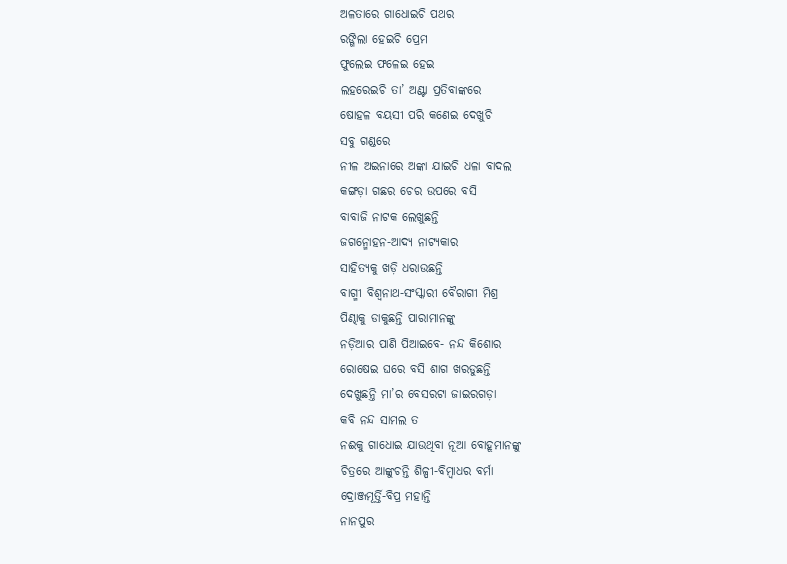ଅଳତାରେ ଗାଧୋଇଚି ପଥର
ରଙ୍ଗିଲା ହେଇଚି ପ୍ରେମ
ଫୁଲେଇ ଫଳେଇ ହେଇ
ଲହରେଇଚି ତା’ ଅଣ୍ଟା ପ୍ରତିବାଙ୍କରେ
ଷୋହଳ ବୟସୀ ପରି କଣେଇ ଦେଖୁଚି
ସବୁ ଗଣ୍ଡରେ
ନୀଳ ଅଇନାରେ ଅଙ୍କା ଯାଇଚି ଧଳା ବାଦଲ
କଙ୍ଗଡ଼ା ଗଛର ଚେର ଉପରେ ବସି
ବାବାଜି ନାଟକ ଲେଖୁଛନ୍ତି
ଜଗନ୍ମୋହନ-ଆଦ୍ୟ ନାଟ୍ୟକାର
ସାହିତ୍ୟକୁ ଖଡ଼ି ଧରାଉଛନ୍ତି
ବାଗ୍ମୀ ବିଶ୍ୱନାଥ-ସଂସ୍କାରୀ ବୈରାଗୀ ମିଶ୍ର
ପିଣ୍ଢାକୁ ଡାକୁଛନ୍ତି ପାରାମାନଙ୍କୁ
ନଡ଼ିଆର ପାଣି ପିଆଇବେ- ନନ୍ଦ କିଶୋର
ରୋଷେଇ ଘରେ ବସି ଶାଗ ଖରଡୁଛନ୍ତି
ଦେଖୁଛନ୍ତି ମା’ର ବେସରଟା ଜାଇରଗଡ଼ା
କବି ନନ୍ଦ ସାମଲ ତ
ନଈକୁ ଗାଧୋଇ ଯାଉଥିବା ନୂଆ ବୋହୂମାନଙ୍କୁ
ଚିତ୍ରରେ ଆଙ୍କୁଚନ୍ତି ଶିଳ୍ପୀ-ବିମ୍ୱାଧର ବର୍ମା
ଦ୍ରୋଞ୍ଜମୂର୍ତ୍ତି-ବିପ୍ର ମହାନ୍ତି
ନାନପୁର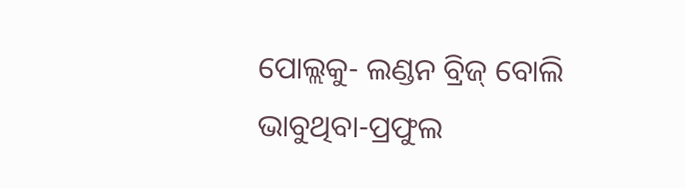ପୋଲ୍ଲକୁ- ଲଣ୍ଡନ ବ୍ରିଜ୍ ବୋଲି
ଭାବୁଥିବା-ପ୍ରଫୁଲ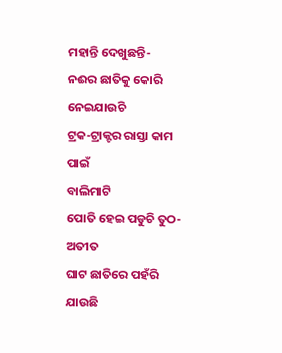ମହାନ୍ତି ଦେଖୁଛନ୍ତି-
ନଈର ଛାତିକୁ କୋରି ନେଇଯାଉଚି
ଟ୍ରକ-ଟ୍ରାକ୍ଟର ରାସ୍ତା କାମ ପାଇଁ
ବାଲିମାଟି
ପୋତି ହେଇ ପଡୁଚି ତୁଠ-ଅତୀତ
ଘାଟ ଛାତିରେ ପହଁରି ଯାଉଛି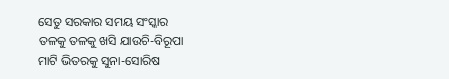ସେତୁ ସରକାର ସମୟ ସଂସ୍କାର
ତଳକୁ ତଳକୁ ଖସି ଯାଉଚି-ବିରୂପା
ମାଟି ଭିତରକୁ ସୁନା-ସୋରିଷ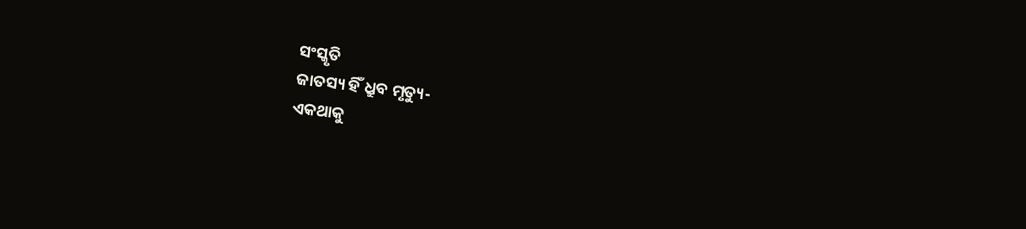ସଂସ୍କୃତି
ଜାତସ୍ୟ ହିଁ ଧ୍ରୁବ ମୃତ୍ୟୁ-
ଏକଥାକୁ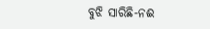ବୁଝି ସାରିଛି-ନଈ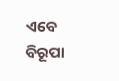ଏବେ ବିରୂପା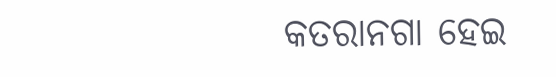କତରାନଗା ହେଇ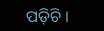ପଡ଼ିଚି ।